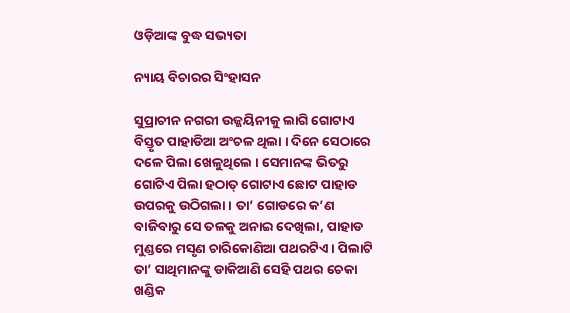ଓଡ଼ିଆଙ୍କ ବୁଦ୍ଧ ସଭ୍ୟତା

ନ୍ୟାୟ ବିଚାରର ସିଂହାସନ

ସୁପ୍ରାଚୀନ ନଗରୀ ଉଜ୍ଜୟିନୀକୁ ଲାଗି ଗୋଟାଏ ବିସ୍ତୃତ ପାହାଡିଆ ଅଂଚଳ ଥିଲା । ଦିନେ ସେଠାରେ ଦଳେ ପିଲା ଖେଳୁଥିଲେ । ସେମାନଙ୍କ ଭିତରୁ ଗୋଟିଏ ପିଲା ହଠାତ୍ ଗୋଟାଏ ଛୋଟ ପାହାଡ ଉପରକୁ ଉଠିଗଲା । ତା’ ଗୋଡରେ କ’ଣ ବାଜିବାରୁ ସେ ତଳକୁ ଅନାଇ ଦେଖିଲା, ପାହାଡ ମୁଣ୍ଡରେ ମସୃଣ ଚାରିକୋଣିଆ ପଥରଟିଏ । ପିଲାଟି ତା’ ସାଥିମାନଙ୍କୁ ଡାକିଆଣି ସେହି ପଥର ଚେକା ଖଣ୍ଡିକ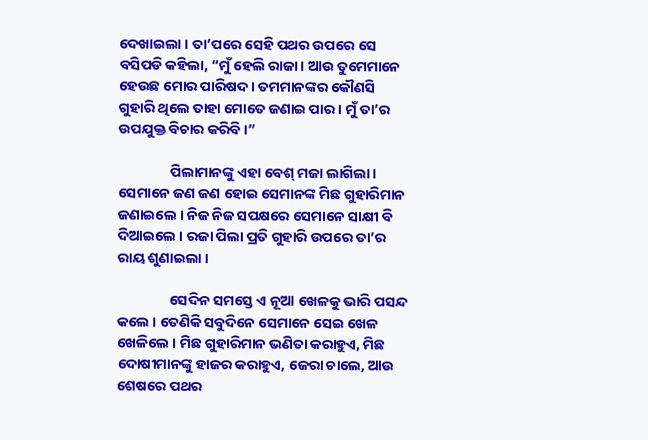ଦେଖାଇଲା । ତା’ପରେ ସେହି ପଥର ଉପରେ ସେ ବସିପଡି କହିଲା, “ମୁଁ ହେଲି ରାଜା । ଆଉ ତୁମେମାନେ ହେଉଛ ମୋର ପାରିଷଦ । ତମମାନଙ୍କର କୌଣସି ଗୁହାରି ଥିଲେ ତାହା ମୋତେ ଜଣାଇ ପାର । ମୁଁ ତା’ର ଉପଯୁକ୍ତ ବିଚାର କରିବି ।”

                ପିଲାମାନଙ୍କୁ ଏହା ବେଶ୍ ମଜା ଲାଗିଲା । ସେମାନେ ଜଣ ଜଣ ହୋଇ ସେମାନଙ୍କ ମିଛ ଗୁହାରିମାନ ଜଣାଇଲେ । ନିଜ ନିଜ ସପକ୍ଷରେ ସେମାନେ ସାକ୍ଷୀ ବି ଦିଆଇଲେ । ରଜା ପିଲା ପ୍ରତି ଗୁହାରି ଉପରେ ତା’ର ରାୟ ଶୁଣାଇଲା ।

                ସେଦିନ ସମସ୍ତେ ଏ ନୂଆ ଖେଳକୁ ଭାରି ପସନ୍ଦ କଲେ । ତେଣିକି ସବୁଦିନେ ସେମାନେ ସେଇ ଖେଳ ଖେଳିଲେ । ମିଛ ଗୁହାରିମାନ ଭଣିତା କରାହୁଏ, ମିଛ ଦୋଷୀମାନଙ୍କୁ ହାଜର କରାହୁଏ, ଜେରା ଚାଲେ, ଆଉ ଶେଷରେ ପଥର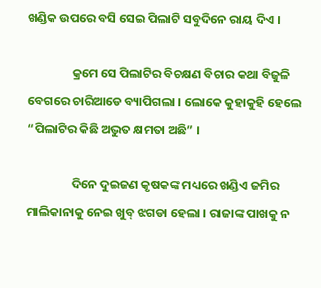ଖଣ୍ଡିକ ଉପରେ ବସି ସେଇ ପିଲାଟି ସବୁଦିନେ ରାୟ ଦିଏ ।

                କ୍ରମେ ସେ ପିଲାଟିର ବିଚକ୍ଷଣ ବିଚାର କଥା ବିଜୁଳି ବେଗରେ ଚାରିଆଡେ ବ୍ୟାପିଗଲା । ଲୋକେ କୁହାକୁହି ହେଲେ “ପିଲାଟିର କିଛି ଅଦ୍ଭୁତ କ୍ଷମତା ଅଛି” ।

                ଦିନେ ଦୁଇଜଣ କୃଷକଙ୍କ ମଧ୍ୟରେ ଖଣ୍ଡିଏ ଜମିର ମାଲିକାନାକୁ ନେଇ ଖୁବ୍ ଝଗଡା ହେଲା । ରାଜାଙ୍କ ପାଖକୁ ନ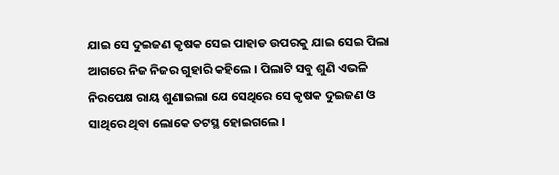ଯାଇ ସେ ଦୁଇଜଣ କୃଷକ ସେଇ ପାହାଡ ଉପରକୁ ଯାଇ ସେଇ ପିଲା ଆଗରେ ନିଜ ନିଜର ଗୁହାରି କହିଲେ । ପିଲାଟି ସବୁ ଶୁଣି ଏଭଳି ନିରପେକ୍ଷ ରାୟ ଶୁଣାଇଲା ଯେ ସେଥିରେ ସେ କୃଷକ ଦୁଇଜଣ ଓ ସାଥିରେ ଥିବା ଲୋକେ ତଟସ୍ଥ ହୋଇଗଲେ ।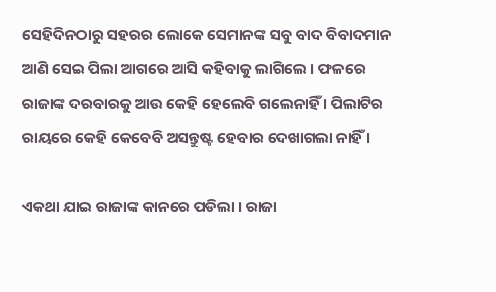ସେହିଦିନଠାରୁ ସହରର ଲୋକେ ସେମାନଙ୍କ ସବୁ ବାଦ ବିବାଦମାନ ଆଣି ସେଇ ପିଲା ଆଗରେ ଆସି କହିବାକୁ ଲାଗିଲେ । ଫଳରେ ରାଜାଙ୍କ ଦରବାରକୁ ଆଉ କେହି ହେଲେବି ଗଲେନାହିଁ । ପିଲାଟିର ରାୟରେ କେହି କେବେବି ଅସନ୍ତୁଷ୍ଟ ହେବାର ଦେଖାଗଲା ନାହିଁ ।

ଏକଥା ଯାଇ ରାଜାଙ୍କ କାନରେ ପଡିଲା । ରାଜା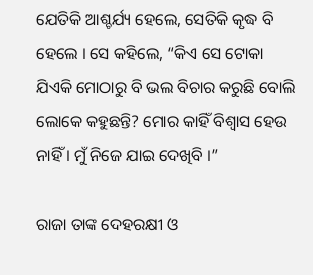ଯେତିକି ଆଶ୍ଚର୍ଯ୍ୟ ହେଲେ, ସେତିକି କୃଦ୍ଧ ବି ହେଲେ । ସେ କହିଲେ, “କିଏ ସେ ଟୋକା ଯିଏକି ମୋଠାରୁ ବି ଭଲ ବିଚାର କରୁଛି ବୋଲି ଲୋକେ କହୁଛନ୍ତି? ମୋର କାହିଁ ବିଶ୍ୱାସ ହେଉ ନାହିଁ । ମୁଁ ନିଜେ ଯାଇ ଦେଖିବି ।”

ରାଜା ତାଙ୍କ ଦେହରକ୍ଷୀ ଓ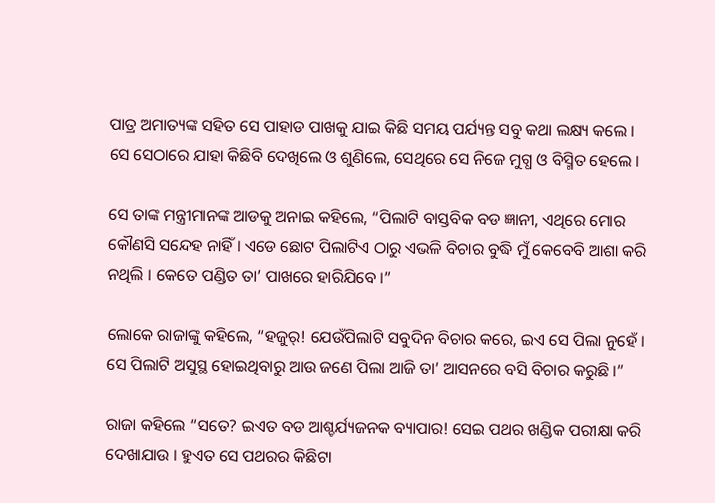ପାତ୍ର ଅମାତ୍ୟଙ୍କ ସହିତ ସେ ପାହାଡ ପାଖକୁ ଯାଇ କିଛି ସମୟ ପର୍ଯ୍ୟନ୍ତ ସବୁ କଥା ଲକ୍ଷ୍ୟ କଲେ । ସେ ସେଠାରେ ଯାହା କିଛିବି ଦେଖିଲେ ଓ ଶୁଣିଲେ, ସେଥିରେ ସେ ନିଜେ ମୁଗ୍ଧ ଓ ବିସ୍ମିତ ହେଲେ ।

ସେ ତାଙ୍କ ମନ୍ତ୍ରୀମାନଙ୍କ ଆଡକୁ ଅନାଇ କହିଲେ, “ପିଲାଟି ବାସ୍ତବିକ ବଡ ଜ୍ଞାନୀ, ଏଥିରେ ମୋର କୌଣସି ସନ୍ଦେହ ନାହିଁ । ଏଡେ ଛୋଟ ପିଲାଟିଏ ଠାରୁ ଏଭଳି ବିଚାର ବୁଦ୍ଧି ମୁଁ କେବେବି ଆଶା କରି ନଥିଲି । କେତେ ପଣ୍ଡିତ ତା’ ପାଖରେ ହାରିଯିବେ ।”

ଲୋକେ ରାଜାଙ୍କୁ କହିଲେ, “ହଜୁର୍! ଯେଉଁପିଲାଟି ସବୁଦିନ ବିଚାର କରେ, ଇଏ ସେ ପିଲା ନୁହେଁ । ସେ ପିଲାଟି ଅସୁସ୍ଥ ହୋଇଥିବାରୁ ଆଉ ଜଣେ ପିଲା ଆଜି ତା’ ଆସନରେ ବସି ବିଚାର କରୁଛି ।”

ରାଜା କହିଲେ “ସତେ? ଇଏତ ବଡ ଆଶ୍ଚର୍ଯ୍ୟଜନକ ବ୍ୟାପାର! ସେଇ ପଥର ଖଣ୍ଡିକ ପରୀକ୍ଷା କରି ଦେଖାଯାଉ । ହୁଏତ ସେ ପଥରର କିଛିଟା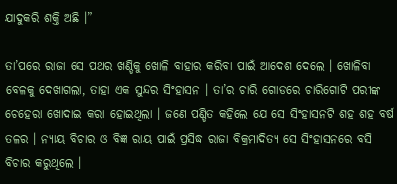ଯାଦୁକରି ଶକ୍ତି ଅଛି ।”

ତା’ପରେ ରାଜା ସେ ପଥର ଖଣ୍ଡିକୁ ଖୋଳି ବାହାର କରିବା ପାଇଁ ଆଦେଶ ଦେଲେ । ଖୋଳିବା ବେଳକୁ ଦେଖାଗଲା, ତାହା ଏକ ସୁନ୍ଦର ସିଂହାସନ । ତା’ର ଚାରି ଗୋଡରେ ଚାରିଗୋଟି ପରୀଙ୍କ ଚେହେରା ଖୋଦାଇ କରା ହୋଇଥିଲା । ଜଣେ ପଣ୍ଡିତ କହିଲେ ଯେ ସେ ସିଂହାସନଟି ଶହ ଶହ ବର୍ଷ ତଳର । ନ୍ୟାୟ ବିଚାର ଓ ବିଜ୍ଞ ରାୟ ପାଇଁ ପ୍ରସିଦ୍ଧ ରାଜା ବିକ୍ରମାଦିତ୍ୟ ସେ ସିଂହାସନରେ ବସି ବିଚାର କରୁଥିଲେ ।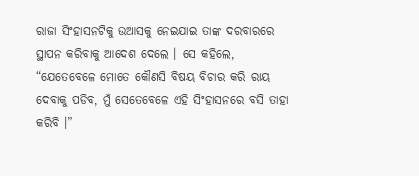ରାଜା ସିଂହାସନଟିକୁ ଉଆସକୁ ନେଇଯାଇ ତାଙ୍କ ଦରବାରରେ ସ୍ଥାପନ କରିବାକୁ ଆଦେଶ ଦେଲେ । ସେ କହିଲେ, “ଯେତେବେଳେ ମୋତେ କୌଣସି ବିଷୟ ବିଚାର କରି ରାୟ ଦେବାକୁ ପଡିବ, ମୁଁ ସେତେବେଳେ ଏହି ସିଂହାସନରେ ବସି ତାହା କରିବି ।”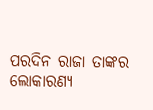ପରଦିନ ରାଜା ତାଙ୍କର ଲୋକାରଣ୍ୟ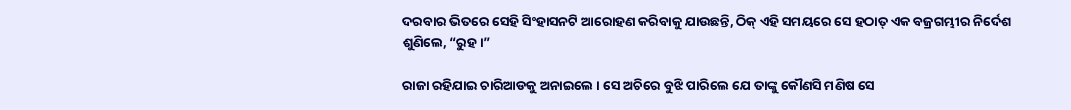ଦରବାର ଭିତରେ ସେହି ସିଂହାସନଟି ଆରୋହଣ କରିବାକୁ ଯାଉଛନ୍ତି, ଠିକ୍ ଏହି ସମୟରେ ସେ ହଠାତ୍ ଏକ ବଜ୍ରଗମ୍ଭୀର ନିର୍ଦେଶ ଶୁଣିଲେ, “ରୁହ ।”

ରାଜା ରହିଯାଇ ଚାରିଆଡକୁ ଅନାଇଲେ । ସେ ଅଚିରେ ବୁଝି ପାରିଲେ ଯେ ତାଙ୍କୁ କୌଣସି ମଣିଷ ସେ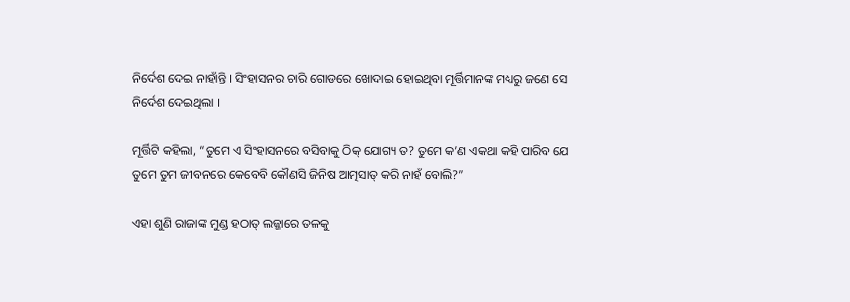ନିର୍ଦେଶ ଦେଇ ନାହାଁନ୍ତି । ସିଂହାସନର ଚାରି ଗୋଡରେ ଖୋଦାଇ ହୋଇଥିବା ମୂର୍ତ୍ତିମାନଙ୍କ ମଧ୍ୟରୁ ଜଣେ ସେ ନିର୍ଦେଶ ଦେଇଥିଲା ।

ମୂର୍ତ୍ତିଟି କହିଲା, “ତୁମେ ଏ ସିଂହାସନରେ ବସିବାକୁ ଠିକ୍ ଯୋଗ୍ୟ ତ? ତୁମେ କ’ଣ ଏକଥା କହି ପାରିବ ଯେ ତୁମେ ତୁମ ଜୀବନରେ କେବେବି କୌଣସି ଜିନିଷ ଆତ୍ମସାତ୍ କରି ନାହଁ ବୋଲି?”

ଏହା ଶୁଣି ରାଜାଙ୍କ ମୁଣ୍ଡ ହଠାତ୍ ଲଜ୍ଜାରେ ତଳକୁ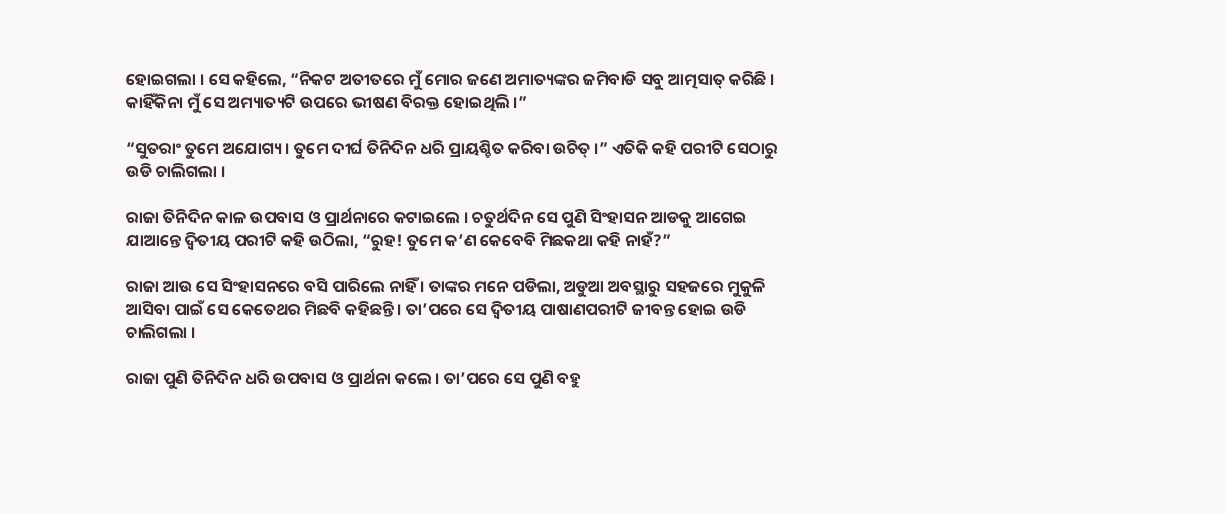ହୋଇଗଲା । ସେ କହିଲେ, “ନିକଟ ଅତୀତରେ ମୁଁ ମୋର ଜଣେ ଅମାତ୍ୟଙ୍କର ଜମିବାଡି ସବୁ ଆତ୍ମସାତ୍ କରିଛି । କାହିଁକିନା ମୁଁ ସେ ଅମ୍ୟାତ୍ୟଟି ଉପରେ ଭୀଷଣ ବିରକ୍ତ ହୋଇଥିଲି ।”

“ସୁତରାଂ ତୁମେ ଅଯୋଗ୍ୟ । ତୁମେ ଦୀର୍ଘ ତିନିଦିନ ଧରି ପ୍ରାୟଶ୍ଚିତ କରିବା ଉଚିତ୍ ।” ଏତିକି କହି ପରୀଟି ସେଠାରୁ ଉଡି ଚାଲିଗଲା ।

ରାଜା ତିନିଦିନ କାଳ ଉପବାସ ଓ ପ୍ରାର୍ଥନାରେ କଟାଇଲେ । ଚତୁର୍ଥଦିନ ସେ ପୁଣି ସିଂହାସନ ଆଡକୁ ଆଗେଇ ଯାଆନ୍ତେ ଦ୍ୱିତୀୟ ପରୀଟି କହି ଉଠିଲା, “ରୁହ! ତୁମେ କ’ଣ କେବେବି ମିଛକଥା କହି ନାହଁ?”

ରାଜା ଆଉ ସେ ସିଂହାସନରେ ବସି ପାରିଲେ ନାହିଁ । ତାଙ୍କର ମନେ ପଡିଲା, ଅଡୁଆ ଅବସ୍ଥାରୁ ସହଜରେ ମୁକୁଳି ଆସିବା ପାଇଁ ସେ କେତେଥର ମିଛବି କହିଛନ୍ତି । ତା’ପରେ ସେ ଦ୍ୱିତୀୟ ପାଷାଣପରୀଟି ଜୀବନ୍ତ ହୋଇ ଉଡି ଚାଲିଗଲା ।

ରାଜା ପୁଣି ତିନିଦିନ ଧରି ଉପବାସ ଓ ପ୍ରାର୍ଥନା କଲେ । ତା’ପରେ ସେ ପୁଣି ବହୁ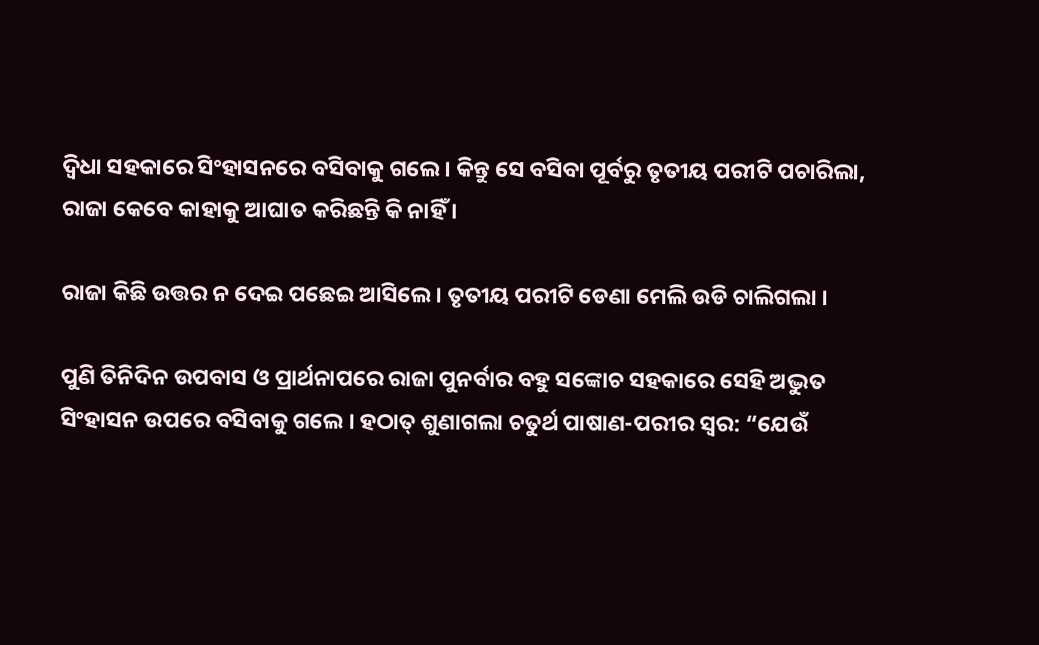ଦ୍ୱିଧା ସହକାରେ ସିଂହାସନରେ ବସିବାକୁ ଗଲେ । କିନ୍ତୁ ସେ ବସିବା ପୂର୍ବରୁ ତୃତୀୟ ପରୀଟି ପଚାରିଲା, ରାଜା କେବେ କାହାକୁ ଆଘାତ କରିଛନ୍ତି କି ନାହିଁ ।

ରାଜା କିଛି ଉତ୍ତର ନ ଦେଇ ପଛେଇ ଆସିଲେ । ତୃତୀୟ ପରୀଟି ଡେଣା ମେଲି ଉଡି ଚାଲିଗଲା ।

ପୁଣି ତିନିଦିନ ଉପବାସ ଓ ପ୍ରାର୍ଥନାପରେ ରାଜା ପୁନର୍ବାର ବହୁ ସଙ୍କୋଚ ସହକାରେ ସେହି ଅଦ୍ଭୁତ ସିଂହାସନ ଉପରେ ବସିବାକୁ ଗଲେ । ହଠାତ୍ ଶୁଣାଗଲା ଚତୁର୍ଥ ପାଷାଣ-ପରୀର ସ୍ୱର: “ଯେଉଁ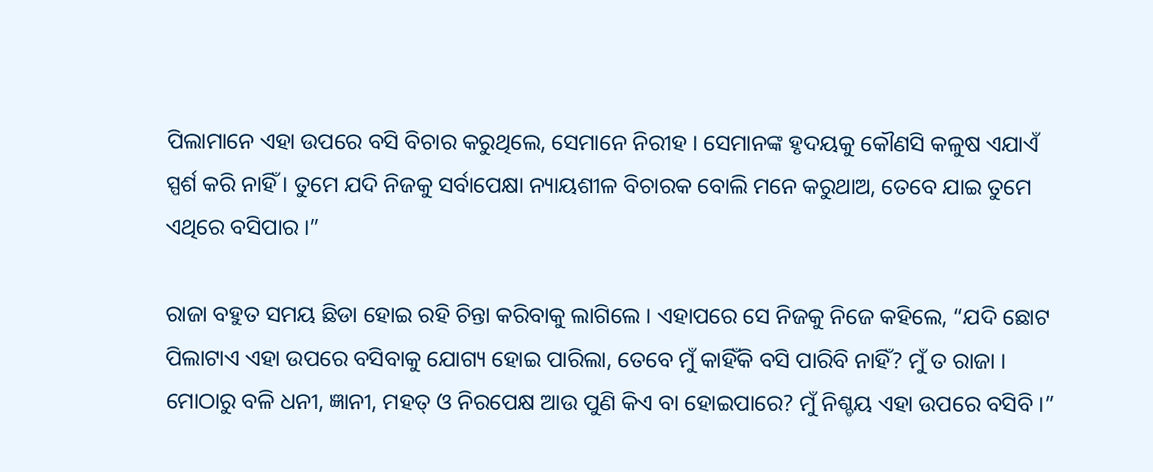ପିଲାମାନେ ଏହା ଉପରେ ବସି ବିଚାର କରୁଥିଲେ, ସେମାନେ ନିରୀହ । ସେମାନଙ୍କ ହୃଦୟକୁ କୌଣସି କଳୁଷ ଏଯାଏଁ ସ୍ପର୍ଶ କରି ନାହିଁ । ତୁମେ ଯଦି ନିଜକୁ ସର୍ବାପେକ୍ଷା ନ୍ୟାୟଶୀଳ ବିଚାରକ ବୋଲି ମନେ କରୁଥାଅ, ତେବେ ଯାଇ ତୁମେ ଏଥିରେ ବସିପାର ।”

ରାଜା ବହୁତ ସମୟ ଛିଡା ହୋଇ ରହି ଚିନ୍ତା କରିବାକୁ ଲାଗିଲେ । ଏହାପରେ ସେ ନିଜକୁ ନିଜେ କହିଲେ, “ଯଦି ଛୋଟ ପିଲାଟାଏ ଏହା ଉପରେ ବସିବାକୁ ଯୋଗ୍ୟ ହୋଇ ପାରିଲା, ତେବେ ମୁଁ କାହିଁକି ବସି ପାରିବି ନାହିଁ? ମୁଁ ତ ରାଜା । ମୋଠାରୁ ବଳି ଧନୀ, ଜ୍ଞାନୀ, ମହତ୍ ଓ ନିରପେକ୍ଷ ଆଉ ପୁଣି କିଏ ବା ହୋଇପାରେ? ମୁଁ ନିଶ୍ଚୟ ଏହା ଉପରେ ବସିବି ।”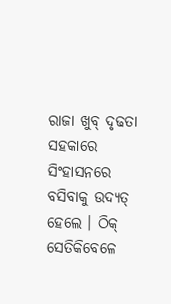ରାଜା ଖୁବ୍ ଦୃଢତା ସହକାରେ ସିଂହାସନରେ ବସିବାକୁ ଉଦ୍ୟତ୍ ହେଲେ । ଠିକ୍ ସେତିକିବେଳେ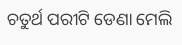ଚତୁର୍ଥ ପରୀଟି ଡେଣା ମେଲି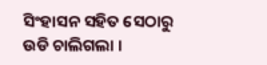ସିଂହାସନ ସହିତ ସେଠାରୁ ଉଡି ଚାଲିଗଲା ।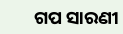ଗପ ସାରଣୀ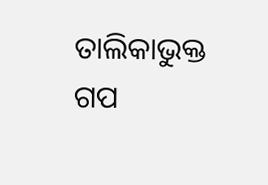ତାଲିକାଭୁକ୍ତ ଗପ